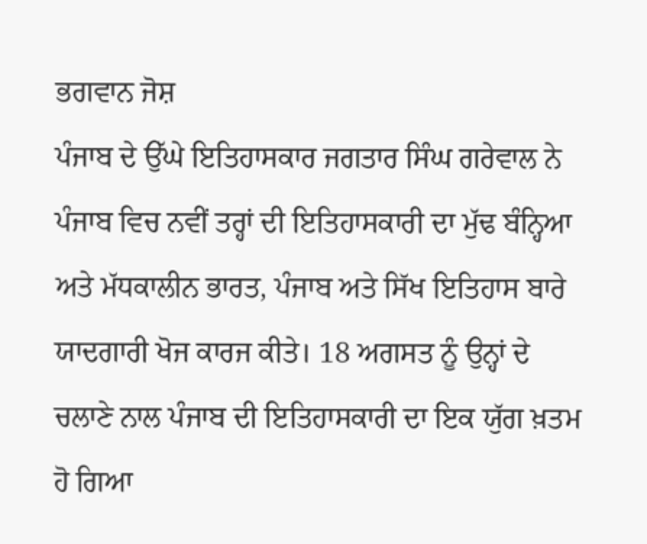ਭਗਵਾਨ ਜੋਸ਼
ਪੰਜਾਬ ਦੇ ਉੱਘੇ ਇਤਿਹਾਸਕਾਰ ਜਗਤਾਰ ਸਿੰਘ ਗਰੇਵਾਲ ਨੇ ਪੰਜਾਬ ਵਿਚ ਨਵੀਂ ਤਰ੍ਹਾਂ ਦੀ ਇਤਿਹਾਸਕਾਰੀ ਦਾ ਮੁੱਢ ਬੰਨ੍ਹਿਆ ਅਤੇ ਮੱਧਕਾਲੀਨ ਭਾਰਤ, ਪੰਜਾਬ ਅਤੇ ਸਿੱਖ ਇਤਿਹਾਸ ਬਾਰੇ ਯਾਦਗਾਰੀ ਖੋਜ ਕਾਰਜ ਕੀਤੇ। 18 ਅਗਸਤ ਨੂੰ ਉਨ੍ਹਾਂ ਦੇ ਚਲਾਣੇ ਨਾਲ ਪੰਜਾਬ ਦੀ ਇਤਿਹਾਸਕਾਰੀ ਦਾ ਇਕ ਯੁੱਗ ਖ਼ਤਮ ਹੋ ਗਿਆ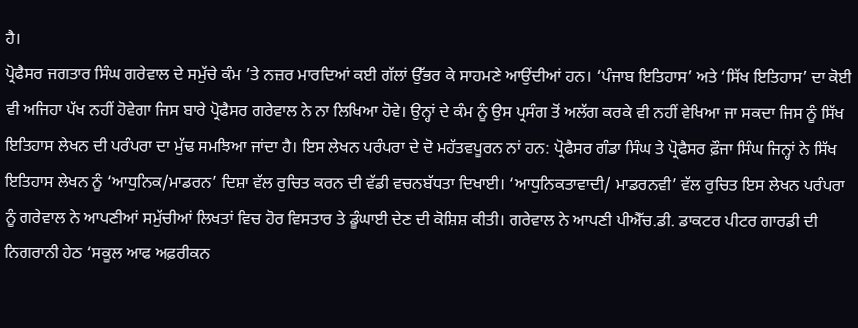ਹੈ।
ਪ੍ਰੋਫੈਸਰ ਜਗਤਾਰ ਸਿੰਘ ਗਰੇਵਾਲ ਦੇ ਸਮੁੱਚੇ ਕੰਮ ’ਤੇ ਨਜ਼ਰ ਮਾਰਦਿਆਂ ਕਈ ਗੱਲਾਂ ਉੱਭਰ ਕੇ ਸਾਹਮਣੇ ਆਉਂਦੀਆਂ ਹਨ। ‘ਪੰਜਾਬ ਇਤਿਹਾਸ’ ਅਤੇ ‘ਸਿੱਖ ਇਤਿਹਾਸ’ ਦਾ ਕੋਈ ਵੀ ਅਜਿਹਾ ਪੱਖ ਨਹੀਂ ਹੋਵੇਗਾ ਜਿਸ ਬਾਰੇ ਪ੍ਰੋਫੈਸਰ ਗਰੇਵਾਲ ਨੇ ਨਾ ਲਿਖਿਆ ਹੋਵੇ। ਉਨ੍ਹਾਂ ਦੇ ਕੰਮ ਨੂੰ ਉਸ ਪ੍ਰਸੰਗ ਤੋਂ ਅਲੱਗ ਕਰਕੇ ਵੀ ਨਹੀਂ ਵੇਖਿਆ ਜਾ ਸਕਦਾ ਜਿਸ ਨੂੰ ਸਿੱਖ ਇਤਿਹਾਸ ਲੇਖਨ ਦੀ ਪਰੰਪਰਾ ਦਾ ਮੁੱਢ ਸਮਝਿਆ ਜਾਂਦਾ ਹੈ। ਇਸ ਲੇਖਨ ਪਰੰਪਰਾ ਦੇ ਦੋ ਮਹੱਤਵਪੂਰਨ ਨਾਂ ਹਨ: ਪ੍ਰੋਫੈਸਰ ਗੰਡਾ ਸਿੰਘ ਤੇ ਪ੍ਰੋਫੈਸਰ ਫ਼ੌਜਾ ਸਿੰਘ ਜਿਨ੍ਹਾਂ ਨੇ ਸਿੱਖ ਇਤਿਹਾਸ ਲੇਖਨ ਨੂੰ ‘ਆਧੁਨਿਕ/ਮਾਡਰਨ’ ਦਿਸ਼ਾ ਵੱਲ ਰੁਚਿਤ ਕਰਨ ਦੀ ਵੱਡੀ ਵਚਨਬੱਧਤਾ ਦਿਖਾਈ। ‘ਆਧੁਨਿਕਤਾਵਾਦੀ/ ਮਾਡਰਨਵੀ’ ਵੱਲ ਰੁਚਿਤ ਇਸ ਲੇਖਨ ਪਰੰਪਰਾ ਨੂੰ ਗਰੇਵਾਲ ਨੇ ਆਪਣੀਆਂ ਸਮੁੱਚੀਆਂ ਲਿਖਤਾਂ ਵਿਚ ਹੋਰ ਵਿਸਤਾਰ ਤੇ ਡੂੰਘਾਈ ਦੇਣ ਦੀ ਕੋਸ਼ਿਸ਼ ਕੀਤੀ। ਗਰੇਵਾਲ ਨੇ ਆਪਣੀ ਪੀਐੱਚ.ਡੀ. ਡਾਕਟਰ ਪੀਟਰ ਗਾਰਡੀ ਦੀ ਨਿਗਰਾਨੀ ਹੇਠ ‘ਸਕੂਲ ਆਫ ਅਫ਼ਰੀਕਨ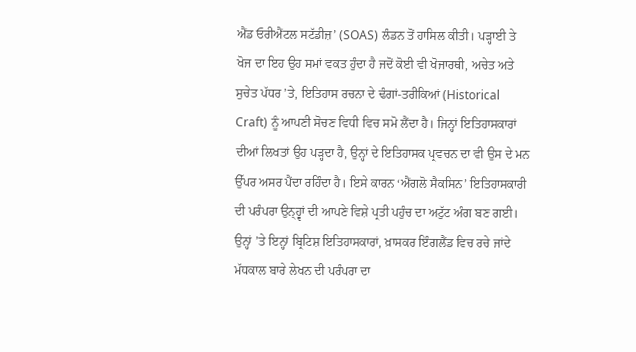ਐਂਡ ਓਰੀਐਂਟਲ ਸਟੱਡੀਜ਼’ (SOAS) ਲੰਡਨ ਤੋਂ ਹਾਸਿਲ ਕੀਤੀ। ਪੜ੍ਹਾਈ ਤੇ ਖੋਜ ਦਾ ਇਹ ਉਹ ਸਮਾਂ ਵਕਤ ਹੁੰਦਾ ਹੈ ਜਦੋਂ ਕੋਈ ਵੀ ਖੋਜਾਰਥੀ, ਅਚੇਤ ਅਤੇ ਸੁਚੇਤ ਪੱਧਰ ’ਤੇ, ਇਤਿਹਾਸ ਰਚਨਾ ਦੇ ਢੰਗਾਂ-ਤਰੀਕਿਆਂ (Historical Craft) ਨੂੰ ਆਪਣੀ ਸੋਚਣ ਵਿਧੀ ਵਿਚ ਸਮੋ ਲੈਂਦਾ ਹੈ। ਜਿਨ੍ਹਾਂ ਇਤਿਹਾਸਕਾਰਾਂ ਦੀਆਂ ਲਿਖਤਾਂ ਉਹ ਪੜ੍ਹਦਾ ਹੈ, ਉਨ੍ਹਾਂ ਦੇ ਇਤਿਹਾਸਕ ਪ੍ਰਵਚਨ ਦਾ ਵੀ ਉਸ ਦੇ ਮਨ ਉੱਪਰ ਅਸਰ ਪੈਂਦਾ ਰਹਿੰਦਾ ਹੈ। ਇਸੇ ਕਾਰਨ ‘ਐਂਗਲੋ ਸੈਕਸਿਨ’ ਇਤਿਹਾਸਕਾਰੀ ਦੀ ਪਰੰਪਰਾ ਉਨ੍ਹ੍ਵਾਂ ਦੀ ਆਪਣੇ ਵਿਸ਼ੇ ਪ੍ਰਤੀ ਪਹੁੰਚ ਦਾ ਅਟੁੱਟ ਅੰਗ ਬਣ ਗਈ।
ਉਨ੍ਹਾਂ ’ਤੇ ਇਨ੍ਹਾਂ ਬ੍ਰਿਟਿਸ਼ ਇਤਿਹਾਸਕਾਰਾਂ, ਖ਼ਾਸਕਰ ਇੰਗਲੈਂਡ ਵਿਚ ਰਚੇ ਜਾਂਦੇ ਮੱਧਕਾਲ ਬਾਰੇ ਲੇਖਨ ਦੀ ਪਰੰਪਰਾ ਦਾ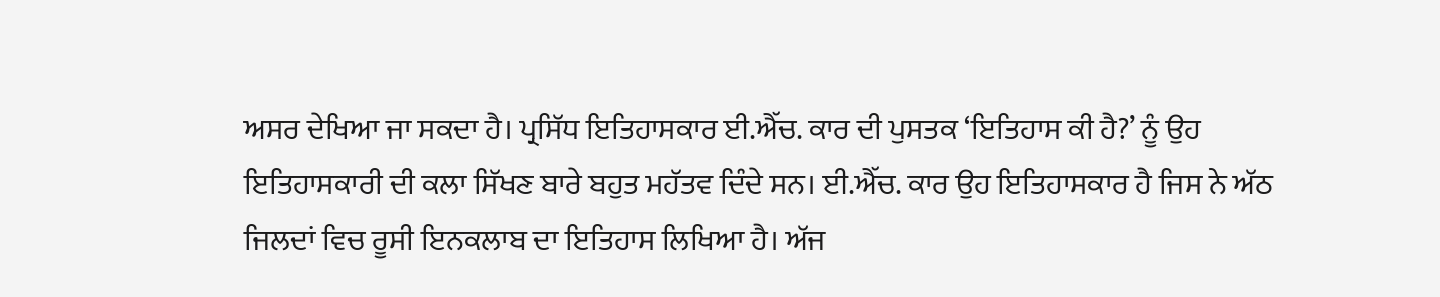ਅਸਰ ਦੇਖਿਆ ਜਾ ਸਕਦਾ ਹੈ। ਪ੍ਰਸਿੱਧ ਇਤਿਹਾਸਕਾਰ ਈ.ਐੱਚ. ਕਾਰ ਦੀ ਪੁਸਤਕ ‘ਇਤਿਹਾਸ ਕੀ ਹੈ?’ ਨੂੰ ਉਹ ਇਤਿਹਾਸਕਾਰੀ ਦੀ ਕਲਾ ਸਿੱਖਣ ਬਾਰੇ ਬਹੁਤ ਮਹੱਤਵ ਦਿੰਦੇ ਸਨ। ਈ.ਐੱਚ. ਕਾਰ ਉਹ ਇਤਿਹਾਸਕਾਰ ਹੈ ਜਿਸ ਨੇ ਅੱਠ ਜਿਲਦਾਂ ਵਿਚ ਰੂਸੀ ਇਨਕਲਾਬ ਦਾ ਇਤਿਹਾਸ ਲਿਖਿਆ ਹੈ। ਅੱਜ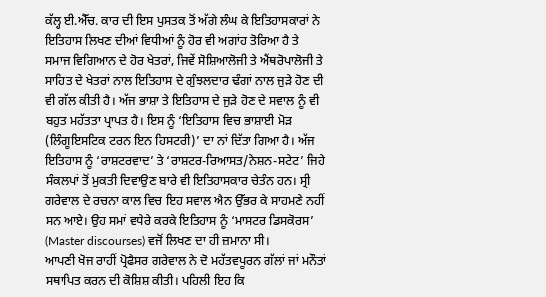ਕੱਲ੍ਹ ਈ.ਐੱਚ. ਕਾਰ ਦੀ ਇਸ ਪੁਸਤਕ ਤੋਂ ਅੱਗੇ ਲੰਘ ਕੇ ਇਤਿਹਾਸਕਾਰਾਂ ਨੇ ਇਤਿਹਾਸ ਲਿਖਣ ਦੀਆਂ ਵਿਧੀਆਂ ਨੂੰ ਹੋਰ ਵੀ ਅਗਾਂਹ ਤੋਰਿਆ ਹੈ ਤੇ ਸਮਾਜ ਵਿਗਿਆਨ ਦੇ ਹੋਰ ਖੇਤਰਾਂ, ਜਿਵੇਂ ਸੋਸ਼ਿਆਲੋਜੀ ਤੇ ਐਂਥਰੋਪਾਲੋਜੀ ਤੇ ਸਾਹਿਤ ਦੇ ਖੇਤਰਾਂ ਨਾਲ ਇਤਿਹਾਸ ਦੇ ਗੁੰਝਲਦਾਰ ਢੰਗਾਂ ਨਾਲ ਜੁੜੇ ਹੋਣ ਦੀ ਵੀ ਗੱਲ ਕੀਤੀ ਹੈ। ਅੱਜ ਭਾਸ਼ਾ ਤੇ ਇਤਿਹਾਸ ਦੇ ਜੁੜੇ ਹੋਣ ਦੇ ਸਵਾਲ ਨੂੰ ਵੀ ਬਹੁਤ ਮਹੱਤਤਾ ਪ੍ਰਾਪਤ ਹੈ। ਇਸ ਨੂੰ ‘ਇਤਿਹਾਸ ਵਿਚ ਭਾਸ਼ਾਈ ਮੋੜ (ਲਿੰਗੂਇਸਟਿਕ ਟਰਨ ਇਨ ਹਿਸਟਰੀ)’ ਦਾ ਨਾਂ ਦਿੱਤਾ ਗਿਆ ਹੈ। ਅੱਜ ਇਤਿਹਾਸ ਨੂੰ ‘ਰਾਸ਼ਟਰਵਾਦ’ ਤੇ ‘ਰਾਸ਼ਟਰ-ਰਿਆਸਤ/ਨੇਸ਼ਨ-ਸਟੇਟ’ ਜਿਹੇ ਸੰਕਲਪਾਂ ਤੋਂ ਮੁਕਤੀ ਦਿਵਾਉਣ ਬਾਰੇ ਵੀ ਇਤਿਹਾਸਕਾਰ ਚੇਤੰਨ ਹਨ। ਸ੍ਰੀ ਗਰੇਵਾਲ ਦੇ ਰਚਨਾ ਕਾਲ ਵਿਚ ਇਹ ਸਵਾਲ ਐਨ ਉੱਭਰ ਕੇ ਸਾਹਮਣੇ ਨਹੀਂ ਸਨ ਆਏ। ਉਹ ਸਮਾਂ ਵਧੇਰੇ ਕਰਕੇ ਇਤਿਹਾਸ ਨੂੰ ‘ਮਾਸਟਰ ਡਿਸਕੋਰਸ’ (Master discourses) ਵਜੋਂ ਲਿਖਣ ਦਾ ਹੀ ਜ਼ਮਾਨਾ ਸੀ।
ਆਪਣੀ ਖੋਜ ਰਾਹੀਂ ਪ੍ਰੋਫੈਸਰ ਗਰੇਵਾਲ ਨੇ ਦੋ ਮਹੱਤਵਪੂਰਨ ਗੱਲਾਂ ਜਾਂ ਮਨੌਤਾਂ ਸਥਾਪਿਤ ਕਰਨ ਦੀ ਕੋਸ਼ਿਸ਼ ਕੀਤੀ। ਪਹਿਲੀ ਇਹ ਕਿ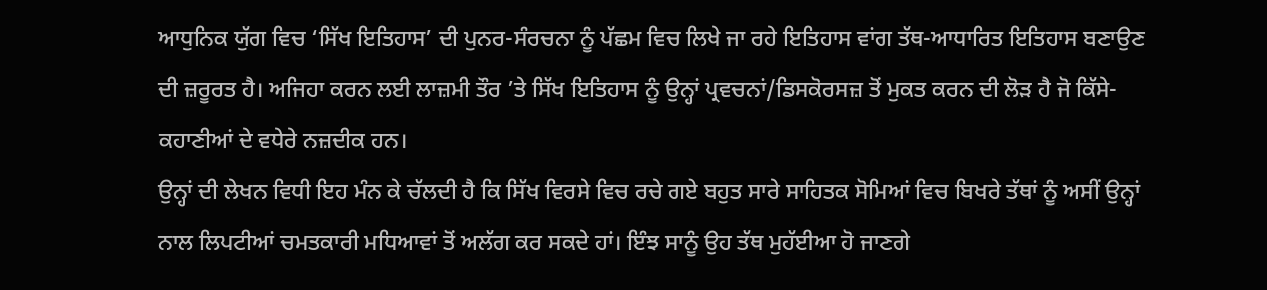ਆਧੁਨਿਕ ਯੁੱਗ ਵਿਚ ‘ਸਿੱਖ ਇਤਿਹਾਸ’ ਦੀ ਪੁਨਰ-ਸੰਰਚਨਾ ਨੂੰ ਪੱਛਮ ਵਿਚ ਲਿਖੇ ਜਾ ਰਹੇ ਇਤਿਹਾਸ ਵਾਂਗ ਤੱਥ-ਆਧਾਰਿਤ ਇਤਿਹਾਸ ਬਣਾਉਣ ਦੀ ਜ਼ਰੂਰਤ ਹੈ। ਅਜਿਹਾ ਕਰਨ ਲਈ ਲਾਜ਼ਮੀ ਤੌਰ ’ਤੇ ਸਿੱਖ ਇਤਿਹਾਸ ਨੂੰ ਉਨ੍ਹਾਂ ਪ੍ਰਵਚਨਾਂ/ਡਿਸਕੋਰਸਜ਼ ਤੋਂ ਮੁਕਤ ਕਰਨ ਦੀ ਲੋੜ ਹੈ ਜੋ ਕਿੱਸੇ-ਕਹਾਣੀਆਂ ਦੇ ਵਧੇਰੇ ਨਜ਼ਦੀਕ ਹਨ।
ਉਨ੍ਹਾਂ ਦੀ ਲੇਖਨ ਵਿਧੀ ਇਹ ਮੰਨ ਕੇ ਚੱਲਦੀ ਹੈ ਕਿ ਸਿੱਖ ਵਿਰਸੇ ਵਿਚ ਰਚੇ ਗਏ ਬਹੁਤ ਸਾਰੇ ਸਾਹਿਤਕ ਸੋਮਿਆਂ ਵਿਚ ਬਿਖਰੇ ਤੱਥਾਂ ਨੂੰ ਅਸੀਂ ਉਨ੍ਹਾਂ ਨਾਲ ਲਿਪਟੀਆਂ ਚਮਤਕਾਰੀ ਮਧਿਆਵਾਂ ਤੋਂ ਅਲੱਗ ਕਰ ਸਕਦੇ ਹਾਂ। ਇੰਝ ਸਾਨੂੰ ਉਹ ਤੱਥ ਮੁਹੱਈਆ ਹੋ ਜਾਣਗੇ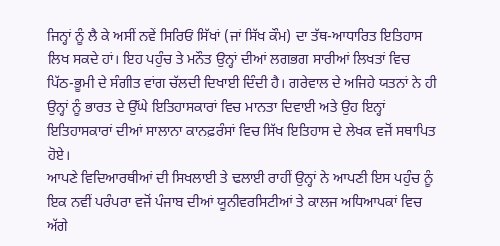ਜਿਨ੍ਹਾਂ ਨੂੰ ਲੈ ਕੇ ਅਸੀਂ ਨਵੇਂ ਸਿਰਿਓਂ ਸਿੱਖਾਂ (ਜਾਂ ਸਿੱਖ ਕੌਮ) ਦਾ ਤੱਥ-ਆਧਾਰਿਤ ਇਤਿਹਾਸ ਲਿਖ ਸਕਦੇ ਹਾਂ। ਇਹ ਪਹੁੰਚ ਤੇ ਮਨੌਤ ਉਨ੍ਹਾਂ ਦੀਆਂ ਲਗਭਗ ਸਾਰੀਆਂ ਲਿਖਤਾਂ ਵਿਚ ਪਿੱਠ-ਭੂਮੀ ਦੇ ਸੰਗੀਤ ਵਾਂਗ ਚੱਲਦੀ ਦਿਖਾਈ ਦਿੰਦੀ ਹੈ। ਗਰੇਵਾਲ ਦੇ ਅਜਿਹੇ ਯਤਨਾਂ ਨੇ ਹੀ ਉਨ੍ਹਾਂ ਨੂੰ ਭਾਰਤ ਦੇ ਉੱਘੇ ਇਤਿਹਾਸਕਾਰਾਂ ਵਿਚ ਮਾਨਤਾ ਦਿਵਾਈ ਅਤੇ ਉਹ ਇਨ੍ਹਾਂ ਇਤਿਹਾਸਕਾਰਾਂ ਦੀਆਂ ਸਾਲਾਨਾ ਕਾਨਫ਼ਰੰਸਾਂ ਵਿਚ ਸਿੱਖ ਇਤਿਹਾਸ ਦੇ ਲੇਖਕ ਵਜੋਂ ਸਥਾਪਿਤ ਹੋਏ।
ਆਪਣੇ ਵਿਦਿਆਰਥੀਆਂ ਦੀ ਸਿਖਲਾਈ ਤੇ ਢਲਾਈ ਰਾਹੀਂ ਉਨ੍ਹਾਂ ਨੇ ਆਪਣੀ ਇਸ ਪਹੁੰਚ ਨੂੰ ਇਕ ਨਵੀਂ ਪਰੰਪਰਾ ਵਜੋਂ ਪੰਜਾਬ ਦੀਆਂ ਯੂਨੀਵਰਸਿਟੀਆਂ ਤੇ ਕਾਲਜ ਅਧਿਆਪਕਾਂ ਵਿਚ ਅੱਗੇ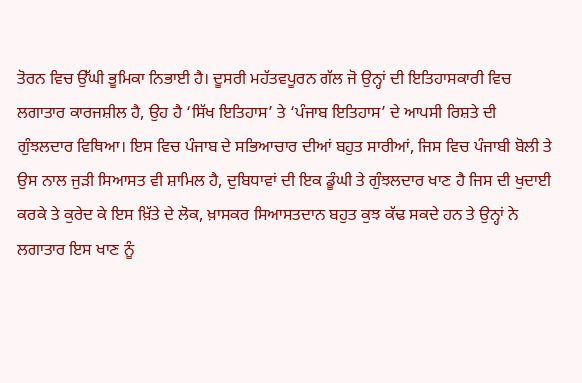ਤੋਰਨ ਵਿਚ ਉੱਘੀ ਭੂਮਿਕਾ ਨਿਭਾਈ ਹੈ। ਦੂਸਰੀ ਮਹੱਤਵਪੂਰਨ ਗੱਲ ਜੋ ਉਨ੍ਹਾਂ ਦੀ ਇਤਿਹਾਸਕਾਰੀ ਵਿਚ ਲਗਾਤਾਰ ਕਾਰਜਸ਼ੀਲ ਹੈ, ਉਹ ਹੈ ‘ਸਿੱਖ ਇਤਿਹਾਸ’ ਤੇ ‘ਪੰਜਾਬ ਇਤਿਹਾਸ’ ਦੇ ਆਪਸੀ ਰਿਸ਼ਤੇ ਦੀ ਗੁੰਝਲਦਾਰ ਵਿਥਿਆ। ਇਸ ਵਿਚ ਪੰਜਾਬ ਦੇ ਸਭਿਆਚਾਰ ਦੀਆਂ ਬਹੁਤ ਸਾਰੀਆਂ, ਜਿਸ ਵਿਚ ਪੰਜਾਬੀ ਬੋਲੀ ਤੇ ਉਸ ਨਾਲ ਜੁੜੀ ਸਿਆਸਤ ਵੀ ਸ਼ਾਮਿਲ ਹੈ, ਦੁਬਿਧਾਵਾਂ ਦੀ ਇਕ ਡੂੰਘੀ ਤੇ ਗੁੰਝਲਦਾਰ ਖਾਣ ਹੈ ਜਿਸ ਦੀ ਖੁਦਾਈ ਕਰਕੇ ਤੇ ਕੁਰੇਦ ਕੇ ਇਸ ਖ਼ਿੱਤੇ ਦੇ ਲੋਕ, ਖ਼ਾਸਕਰ ਸਿਆਸਤਦਾਨ ਬਹੁਤ ਕੁਝ ਕੱਢ ਸਕਦੇ ਹਨ ਤੇ ਉਨ੍ਹਾਂ ਨੇ ਲਗਾਤਾਰ ਇਸ ਖਾਣ ਨੂੰ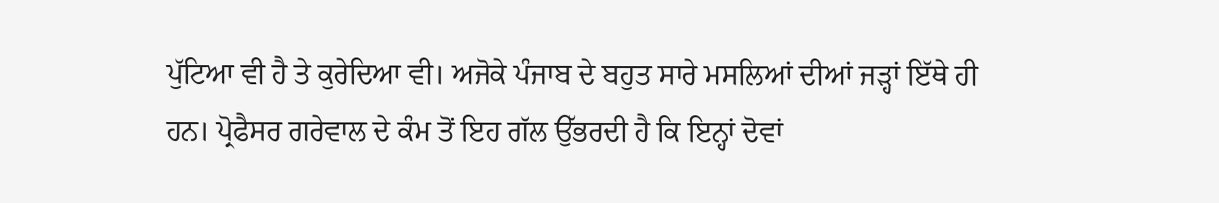ਪੁੱਟਿਆ ਵੀ ਹੈ ਤੇ ਕੁਰੇਦਿਆ ਵੀ। ਅਜੋਕੇ ਪੰਜਾਬ ਦੇ ਬਹੁਤ ਸਾਰੇ ਮਸਲਿਆਂ ਦੀਆਂ ਜੜ੍ਹਾਂ ਇੱਥੇ ਹੀ ਹਨ। ਪ੍ਰੋਫੈਸਰ ਗਰੇਵਾਲ ਦੇ ਕੰਮ ਤੋਂ ਇਹ ਗੱਲ ਉੱਭਰਦੀ ਹੈ ਕਿ ਇਨ੍ਹਾਂ ਦੋਵਾਂ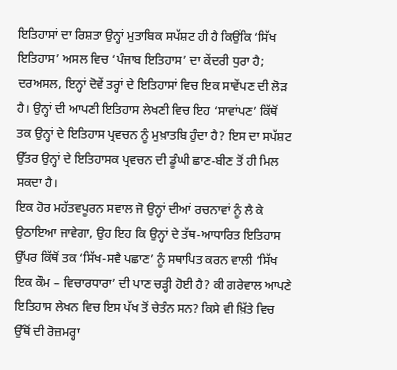ਇਤਿਹਾਸਾਂ ਦਾ ਰਿਸ਼ਤਾ ਉਨ੍ਹਾਂ ਮੁਤਾਬਿਕ ਸਪੱਸ਼ਟ ਹੀ ਹੈ ਕਿਉਂਕਿ ‘ਸਿੱਖ ਇਤਿਹਾਸ’ ਅਸਲ ਵਿਚ ‘ਪੰਜਾਬ ਇਤਿਹਾਸ’ ਦਾ ਕੇਂਦਰੀ ਧੁਰਾ ਹੈ; ਦਰਅਸਲ, ਇਨ੍ਹਾਂ ਦੋਵੇਂ ਤਰ੍ਹਾਂ ਦੇ ਇਤਿਹਾਸਾਂ ਵਿਚ ਇਕ ਸਾਵੇਂਪਣ ਦੀ ਲੋੜ ਹੈ। ਉਨ੍ਹਾਂ ਦੀ ਆਪਣੀ ਇਤਿਹਾਸ ਲੇਖਣੀ ਵਿਚ ਇਹ ‘ਸਾਵਾਂਪਣ’ ਕਿੱਥੋਂ ਤਕ ਉਨ੍ਹਾਂ ਦੇ ਇਤਿਹਾਸ ਪ੍ਰਵਚਨ ਨੂੰ ਮੁਖ਼ਾਤਬਿ ਹੁੰਦਾ ਹੈ? ਇਸ ਦਾ ਸਪੱਸ਼ਟ ਉੱਤਰ ਉਨ੍ਹਾਂ ਦੇ ਇਤਿਹਾਸਕ ਪ੍ਰਵਚਨ ਦੀ ਡੂੰਘੀ ਛਾਣ-ਬੀਣ ਤੋਂ ਹੀ ਮਿਲ ਸਕਦਾ ਹੈ।
ਇਕ ਹੋਰ ਮਹੱਤਵਪੂਰਨ ਸਵਾਲ ਜੋ ਉਨ੍ਹਾਂ ਦੀਆਂ ਰਚਨਾਵਾਂ ਨੂੰ ਲੈ ਕੇ ਉਠਾਇਆ ਜਾਵੇਗਾ, ਉਹ ਇਹ ਕਿ ਉਨ੍ਹਾਂ ਦੇ ਤੱਥ-ਆਧਾਰਿਤ ਇਤਿਹਾਸ ਉੱਪਰ ਕਿੱਥੋਂ ਤਕ ‘ਸਿੱਖ-ਸਵੈ ਪਛਾਣ’ ਨੂੰ ਸਥਾਪਿਤ ਕਰਨ ਵਾਲੀ ‘ਸਿੱਖ ਇਕ ਕੌਮ – ਵਿਚਾਰਧਾਰਾ’ ਦੀ ਪਾਣ ਚੜ੍ਹੀ ਹੋਈ ਹੈ? ਕੀ ਗਰੇਵਾਲ ਆਪਣੇ ਇਤਿਹਾਸ ਲੇਖਨ ਵਿਚ ਇਸ ਪੱਖ ਤੋਂ ਚੇਤੰਨ ਸਨ? ਕਿਸੇ ਵੀ ਖ਼ਿੱਤੇ ਵਿਚ ਉੱਥੋਂ ਦੀ ਰੋਜ਼ਮਰ੍ਹਾ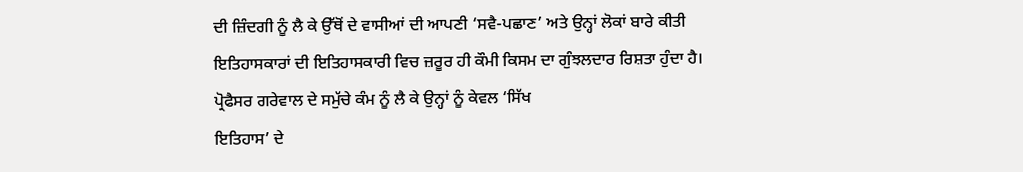ਦੀ ਜ਼ਿੰਦਗੀ ਨੂੰ ਲੈ ਕੇ ਉੱਥੋਂ ਦੇ ਵਾਸੀਆਂ ਦੀ ਆਪਣੀ ‘ਸਵੈ-ਪਛਾਣ’ ਅਤੇ ਉਨ੍ਹਾਂ ਲੋਕਾਂ ਬਾਰੇ ਕੀਤੀ ਇਤਿਹਾਸਕਾਰਾਂ ਦੀ ਇਤਿਹਾਸਕਾਰੀ ਵਿਚ ਜ਼ਰੂਰ ਹੀ ਕੌਮੀ ਕਿਸਮ ਦਾ ਗੁੰਝਲਦਾਰ ਰਿਸ਼ਤਾ ਹੁੰਦਾ ਹੈ। ਪ੍ਰੋਫੈਸਰ ਗਰੇਵਾਲ ਦੇ ਸਮੁੱਚੇ ਕੰਮ ਨੂੰ ਲੈ ਕੇ ਉਨ੍ਹਾਂ ਨੂੰ ਕੇਵਲ ‘ਸਿੱਖ
ਇਤਿਹਾਸ’ ਦੇ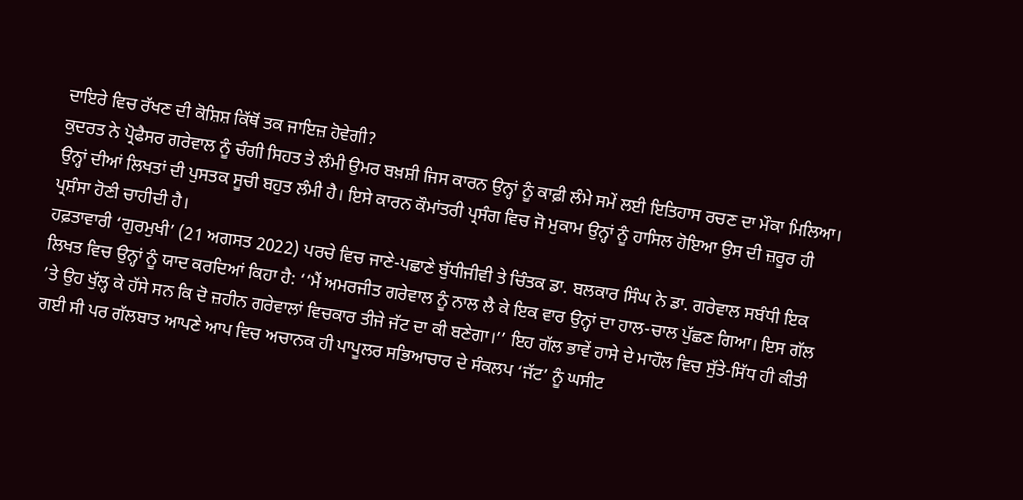ਦਾਇਰੇ ਵਿਚ ਰੱਖਣ ਦੀ ਕੋਸ਼ਿਸ਼ ਕਿੱਥੋਂ ਤਕ ਜਾਇਜ਼ ਹੋਵੇਗੀ?
ਕੁਦਰਤ ਨੇ ਪ੍ਰੋਫੈਸਰ ਗਰੇਵਾਲ ਨੂੰ ਚੰਗੀ ਸਿਹਤ ਤੇ ਲੰਮੀ ਉਮਰ ਬਖ਼ਸ਼ੀ ਜਿਸ ਕਾਰਨ ਉਨ੍ਹਾਂ ਨੂੰ ਕਾਫ਼ੀ ਲੰਮੇ ਸਮੇਂ ਲਈ ਇਤਿਹਾਸ ਰਚਣ ਦਾ ਮੌਕਾ ਮਿਲਿਆ। ਉਨ੍ਹਾਂ ਦੀਆਂ ਲਿਖਤਾਂ ਦੀ ਪੁਸਤਕ ਸੂਚੀ ਬਹੁਤ ਲੰਮੀ ਹੈ। ਇਸੇ ਕਾਰਨ ਕੌਮਾਂਤਰੀ ਪ੍ਰਸੰਗ ਵਿਚ ਜੋ ਮੁਕਾਮ ਉਨ੍ਹਾਂ ਨੂੰ ਹਾਸਿਲ ਹੋਇਆ ਉਸ ਦੀ ਜ਼ਰੂਰ ਹੀ ਪ੍ਰਸ਼ੰਸਾ ਹੋਣੀ ਚਾਹੀਦੀ ਹੈ।
ਹਫ਼ਤਾਵਾਰੀ ‘ਗੁਰਮੁਖੀ’ (21 ਅਗਸਤ 2022) ਪਰਚੇ ਵਿਚ ਜਾਣੇ-ਪਛਾਣੇ ਬੁੱਧੀਜੀਵੀ ਤੇ ਚਿੰਤਕ ਡਾ. ਬਲਕਾਰ ਸਿੰਘ ਨੇ ਡਾ. ਗਰੇਵਾਲ ਸਬੰਧੀ ਇਕ ਲਿਖਤ ਵਿਚ ਉਨ੍ਹਾਂ ਨੂੰ ਯਾਦ ਕਰਦਿਆਂ ਕਿਹਾ ਹੈ: ‘‘ਮੈਂ ਅਮਰਜੀਤ ਗਰੇਵਾਲ ਨੂੰ ਨਾਲ ਲੈ ਕੇ ਇਕ ਵਾਰ ਉਨ੍ਹਾਂ ਦਾ ਹਾਲ-ਚਾਲ ਪੁੱਛਣ ਗਿਆ। ਇਸ ਗੱਲ ’ਤੇ ਉਹ ਖੁੱਲ੍ਹ ਕੇ ਹੱਸੇ ਸਨ ਕਿ ਦੋ ਜ਼ਹੀਨ ਗਰੇਵਾਲਾਂ ਵਿਚਕਾਰ ਤੀਜੇ ਜੱਟ ਦਾ ਕੀ ਬਣੇਗਾ।’’ ਇਹ ਗੱਲ ਭਾਵੇਂ ਹਾਸੇ ਦੇ ਮਾਹੌਲ ਵਿਚ ਸੁੱਤੇ-ਸਿੱਧ ਹੀ ਕੀਤੀ ਗਈ ਸੀ ਪਰ ਗੱਲਬਾਤ ਆਪਣੇ ਆਪ ਵਿਚ ਅਚਾਨਕ ਹੀ ਪਾਪੂਲਰ ਸਭਿਆਚਾਰ ਦੇ ਸੰਕਲਪ ‘ਜੱਟ’ ਨੂੰ ਘਸੀਟ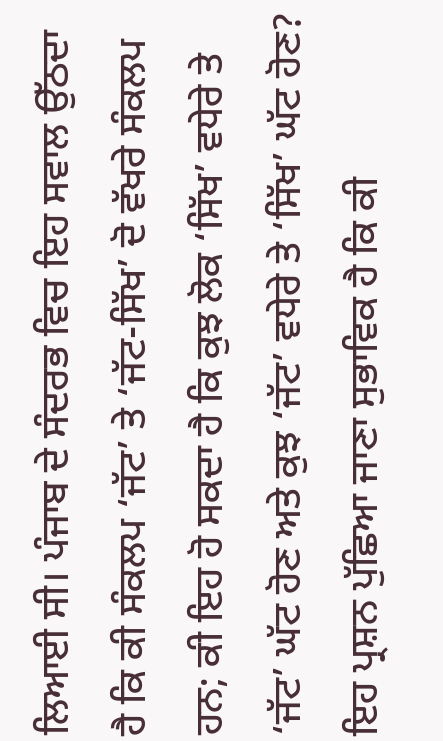ਲਿਆਈ ਸੀ। ਪੰਜਾਬ ਦੇ ਸੰਦਰਭ ਵਿਚ ਇਹ ਸਵਾਲ ਉੱਠਦਾ ਹੈ ਕਿ ਕੀ ਸੰਕਲਪ ‘ਜੱਟ’ ਤੇ ‘ਜੱਟ-ਸਿੱਖ’ ਦੋ ਵੱਖਰੇ ਸੰਕਲਪ ਹਨ; ਕੀ ਇਹ ਹੋ ਸਕਦਾ ਹੈ ਕਿ ਕੁਝ ਲੋਕ ‘ਸਿੱਖ’ ਵਧੇਰੇ ਤੇ ‘ਜੱਟ’ ਘੱਟ ਹੋਣ ਅਤੇ ਕੁਝ ‘ਜੱਟ’ ਵਧੇਰੇ ਤੇ ‘ਸਿੱਖ’ ਘੱਟ ਹੋਣ? ਇਹ ਪ੍ਰਸ਼ਨ ਪੁੱਛਿਆ ਜਾਣਾ ਸੁਭਾਵਿਕ ਹੈ ਕਿ ਕੀ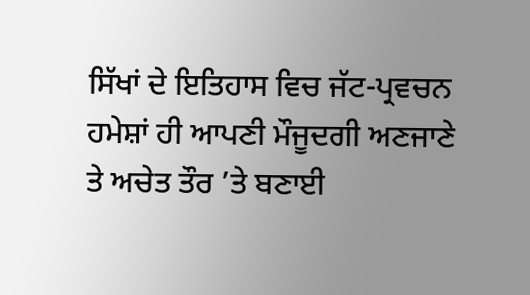ਸਿੱਖਾਂ ਦੇ ਇਤਿਹਾਸ ਵਿਚ ਜੱਟ-ਪ੍ਰਵਚਨ ਹਮੇਸ਼ਾਂ ਹੀ ਆਪਣੀ ਮੌਜੂਦਗੀ ਅਣਜਾਣੇ ਤੇ ਅਚੇਤ ਤੌਰ ’ਤੇ ਬਣਾਈ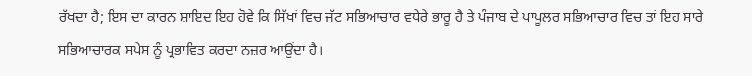ਰੱਖਦਾ ਹੈ; ਇਸ ਦਾ ਕਾਰਨ ਸ਼ਾਇਦ ਇਹ ਹੋਵੇ ਕਿ ਸਿੱਖਾਂ ਵਿਚ ਜੱਟ ਸਭਿਆਚਾਰ ਵਧੇਰੇ ਭਾਰੂ ਹੈ ਤੇ ਪੰਜਾਬ ਦੇ ਪਾਪੂਲਰ ਸਭਿਆਚਾਰ ਵਿਚ ਤਾਂ ਇਹ ਸਾਰੇ ਸਭਿਆਚਾਰਕ ਸਪੇਸ ਨੂੰ ਪ੍ਰਭਾਵਿਤ ਕਰਦਾ ਨਜ਼ਰ ਆਉਂਦਾ ਹੈ।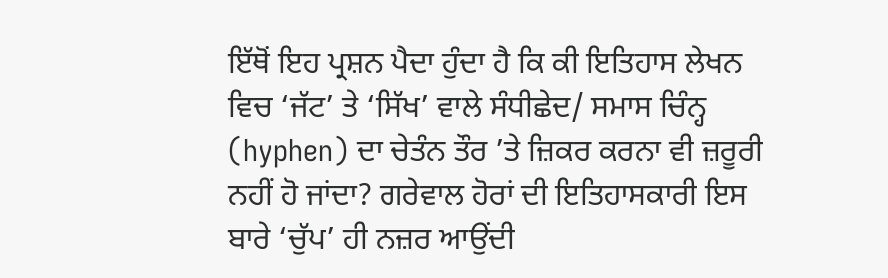ਇੱਥੋਂ ਇਹ ਪ੍ਰਸ਼ਨ ਪੈਦਾ ਹੁੰਦਾ ਹੈ ਕਿ ਕੀ ਇਤਿਹਾਸ ਲੇਖਨ ਵਿਚ ‘ਜੱਟ’ ਤੇ ‘ਸਿੱਖ’ ਵਾਲੇ ਸੰਧੀਛੇਦ/ ਸਮਾਸ ਚਿੰਨ੍ਹ (hyphen) ਦਾ ਚੇਤੰਨ ਤੌਰ ’ਤੇ ਜ਼ਿਕਰ ਕਰਨਾ ਵੀ ਜ਼ਰੂਰੀ ਨਹੀਂ ਹੋ ਜਾਂਦਾ? ਗਰੇਵਾਲ ਹੋਰਾਂ ਦੀ ਇਤਿਹਾਸਕਾਰੀ ਇਸ ਬਾਰੇ ‘ਚੁੱਪ’ ਹੀ ਨਜ਼ਰ ਆਉਂਦੀ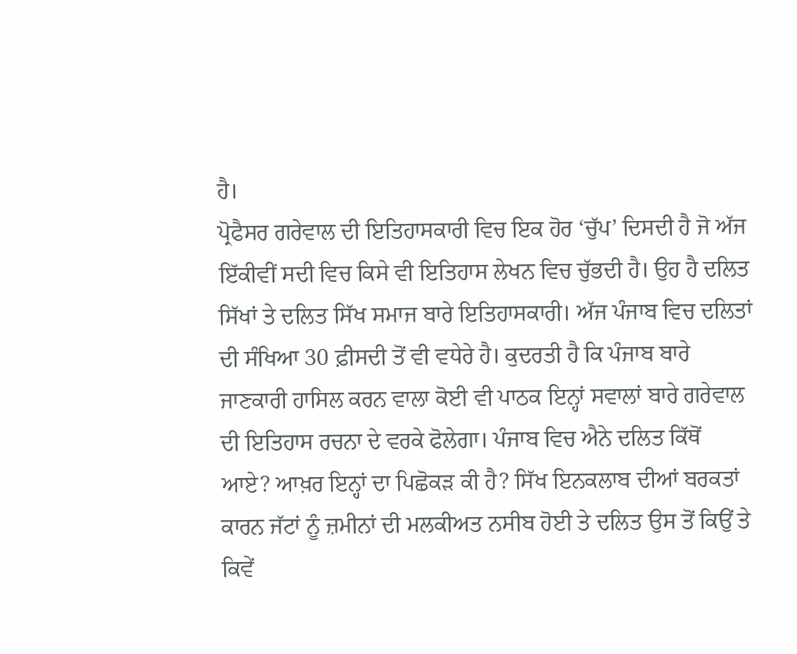ਹੈ।
ਪ੍ਰੋਫੈਸਰ ਗਰੇਵਾਲ ਦੀ ਇਤਿਹਾਸਕਾਰੀ ਵਿਚ ਇਕ ਹੋਰ ‘ਚੁੱਪ’ ਦਿਸਦੀ ਹੈ ਜੋ ਅੱਜ ਇੱਕੀਵੀਂ ਸਦੀ ਵਿਚ ਕਿਸੇ ਵੀ ਇਤਿਹਾਸ ਲੇਖਨ ਵਿਚ ਚੁੱਭਦੀ ਹੈ। ਉਹ ਹੈ ਦਲਿਤ ਸਿੱਖਾਂ ਤੇ ਦਲਿਤ ਸਿੱਖ ਸਮਾਜ ਬਾਰੇ ਇਤਿਹਾਸਕਾਰੀ। ਅੱਜ ਪੰਜਾਬ ਵਿਚ ਦਲਿਤਾਂ ਦੀ ਸੰਖਿਆ 30 ਫ਼ੀਸਦੀ ਤੋਂ ਵੀ ਵਧੇਰੇ ਹੈ। ਕੁਦਰਤੀ ਹੈ ਕਿ ਪੰਜਾਬ ਬਾਰੇ ਜਾਣਕਾਰੀ ਹਾਸਿਲ ਕਰਨ ਵਾਲਾ ਕੋਈ ਵੀ ਪਾਠਕ ਇਨ੍ਹਾਂ ਸਵਾਲਾਂ ਬਾਰੇ ਗਰੇਵਾਲ ਦੀ ਇਤਿਹਾਸ ਰਚਨਾ ਦੇ ਵਰਕੇ ਫੋਲੇਗਾ। ਪੰਜਾਬ ਵਿਚ ਐਨੇ ਦਲਿਤ ਕਿੱਥੋਂ ਆਏ? ਆਖ਼ਰ ਇਨ੍ਹਾਂ ਦਾ ਪਿਛੋਕੜ ਕੀ ਹੈ? ਸਿੱਖ ਇਨਕਲਾਬ ਦੀਆਂ ਬਰਕਤਾਂ ਕਾਰਨ ਜੱਟਾਂ ਨੂੰ ਜ਼ਮੀਨਾਂ ਦੀ ਮਲਕੀਅਤ ਨਸੀਬ ਹੋਈ ਤੇ ਦਲਿਤ ਉਸ ਤੋਂ ਕਿਉਂ ਤੇ ਕਿਵੇਂ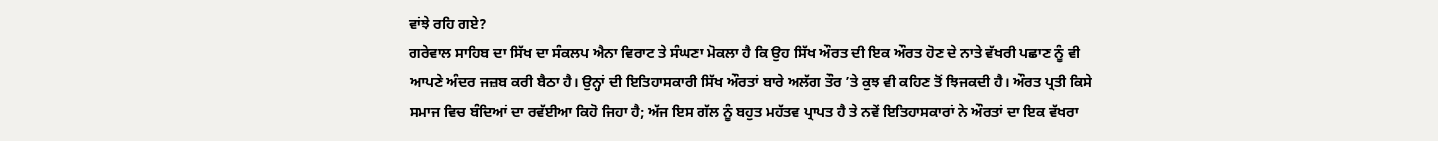ਵਾਂਝੇ ਰਹਿ ਗਏ?
ਗਰੇਵਾਲ ਸਾਹਿਬ ਦਾ ਸਿੱਖ ਦਾ ਸੰਕਲਪ ਐਨਾ ਵਿਰਾਟ ਤੇ ਸੰਘਣਾ ਮੋਕਲਾ ਹੈ ਕਿ ਉਹ ਸਿੱਖ ਔਰਤ ਦੀ ਇਕ ਔਰਤ ਹੋਣ ਦੇ ਨਾਤੇ ਵੱਖਰੀ ਪਛਾਣ ਨੂੰ ਵੀ ਆਪਣੇ ਅੰਦਰ ਜਜ਼ਬ ਕਰੀ ਬੈਠਾ ਹੈ। ਉਨ੍ਹਾਂ ਦੀ ਇਤਿਹਾਸਕਾਰੀ ਸਿੱਖ ਔਰਤਾਂ ਬਾਰੇ ਅਲੱਗ ਤੌਰ ’ਤੇ ਕੁਝ ਵੀ ਕਹਿਣ ਤੋਂ ਝਿਜਕਦੀ ਹੈ। ਔਰਤ ਪ੍ਰਤੀ ਕਿਸੇ ਸਮਾਜ ਵਿਚ ਬੰਦਿਆਂ ਦਾ ਰਵੱਈਆ ਕਿਹੋ ਜਿਹਾ ਹੈ; ਅੱਜ ਇਸ ਗੱਲ ਨੂੰ ਬਹੁਤ ਮਹੱਤਵ ਪ੍ਰਾਪਤ ਹੈ ਤੇ ਨਵੇਂ ਇਤਿਹਾਸਕਾਰਾਂ ਨੇ ਔਰਤਾਂ ਦਾ ਇਕ ਵੱਖਰਾ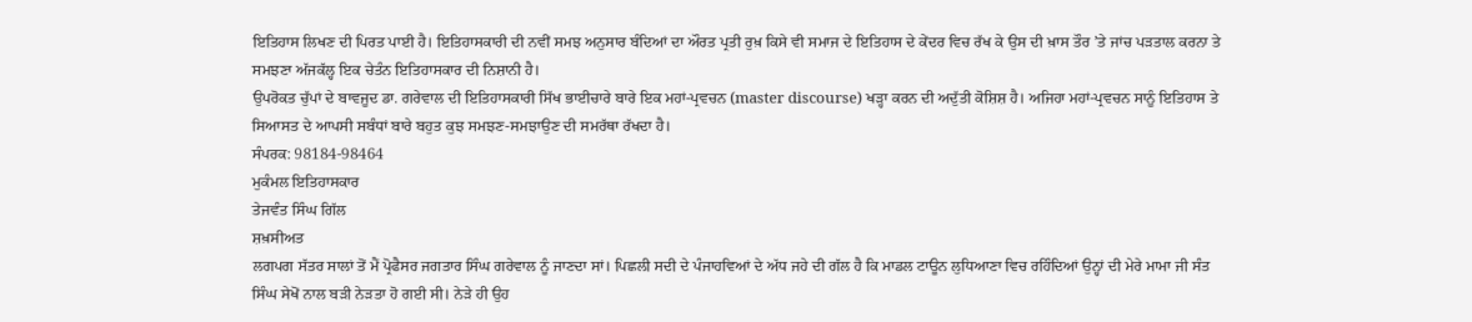ਇਤਿਹਾਸ ਲਿਖਣ ਦੀ ਪਿਰਤ ਪਾਈ ਹੈ। ਇਤਿਹਾਸਕਾਰੀ ਦੀ ਨਵੀਂ ਸਮਝ ਅਨੁਸਾਰ ਬੰਦਿਆਂ ਦਾ ਔਰਤ ਪ੍ਰਤੀ ਰੁਖ਼ ਕਿਸੇ ਵੀ ਸਮਾਜ ਦੇ ਇਤਿਹਾਸ ਦੇ ਕੇਂਦਰ ਵਿਚ ਰੱਖ ਕੇ ਉਸ ਦੀ ਖ਼ਾਸ ਤੌਰ ’ਤੇ ਜਾਂਚ ਪੜਤਾਲ ਕਰਨਾ ਤੇ ਸਮਝਣਾ ਅੱਜਕੱਲ੍ਹ ਇਕ ਚੇਤੰਨ ਇਤਿਹਾਸਕਾਰ ਦੀ ਨਿਸ਼ਾਨੀ ਹੈ।
ਉਪਰੋਕਤ ਚੁੱਪਾਂ ਦੇ ਬਾਵਜੂਦ ਡਾ. ਗਰੇਵਾਲ ਦੀ ਇਤਿਹਾਸਕਾਰੀ ਸਿੱਖ ਭਾਈਚਾਰੇ ਬਾਰੇ ਇਕ ਮਹਾਂ-ਪ੍ਰਵਚਨ (master discourse) ਖੜ੍ਹਾ ਕਰਨ ਦੀ ਅਦੁੱਤੀ ਕੋਸ਼ਿਸ਼ ਹੈ। ਅਜਿਹਾ ਮਹਾਂ-ਪ੍ਰਵਚਨ ਸਾਨੂੰ ਇਤਿਹਾਸ ਤੇ ਸਿਆਸਤ ਦੇ ਆਪਸੀ ਸਬੰਧਾਂ ਬਾਰੇ ਬਹੁਤ ਕੁਝ ਸਮਝਣ-ਸਮਝਾਉਣ ਦੀ ਸਮਰੱਥਾ ਰੱਖਦਾ ਹੈ।
ਸੰਪਰਕ: 98184-98464
ਮੁਕੰਮਲ ਇਤਿਹਾਸਕਾਰ
ਤੇਜਵੰਤ ਸਿੰਘ ਗਿੱਲ
ਸ਼ਖ਼ਸੀਅਤ
ਲਗਪਗ ਸੱਤਰ ਸਾਲਾਂ ਤੋਂ ਮੈਂ ਪ੍ਰੋਫੈਸਰ ਜਗਤਾਰ ਸਿੰਘ ਗਰੇਵਾਲ ਨੂੰ ਜਾਣਦਾ ਸਾਂ। ਪਿਛਲੀ ਸਦੀ ਦੇ ਪੰਜਾਹਵਿਆਂ ਦੇ ਅੱਧ ਜਹੇ ਦੀ ਗੱਲ ਹੈ ਕਿ ਮਾਡਲ ਟਾਊਨ ਲੁਧਿਆਣਾ ਵਿਚ ਰਹਿੰਦਿਆਂ ਉਨ੍ਹਾਂ ਦੀ ਮੇਰੇ ਮਾਮਾ ਜੀ ਸੰਤ ਸਿੰਘ ਸੇਖੋਂ ਨਾਲ ਬੜੀ ਨੇੜਤਾ ਹੋ ਗਈ ਸੀ। ਨੇੜੇ ਹੀ ਉਹ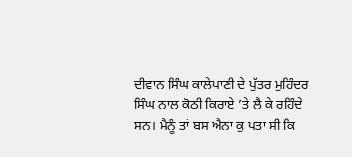ਦੀਵਾਨ ਸਿੰਘ ਕਾਲੇਪਾਣੀ ਦੇ ਪੁੱਤਰ ਮੁਹਿੰਦਰ ਸਿੰਘ ਨਾਲ ਕੋਠੀ ਕਿਰਾਏ ’ਤੇ ਲੈ ਕੇ ਰਹਿੰਦੇ ਸਨ। ਮੈਨੂੰ ਤਾਂ ਬਸ ਐਨਾ ਕੁ ਪਤਾ ਸੀ ਕਿ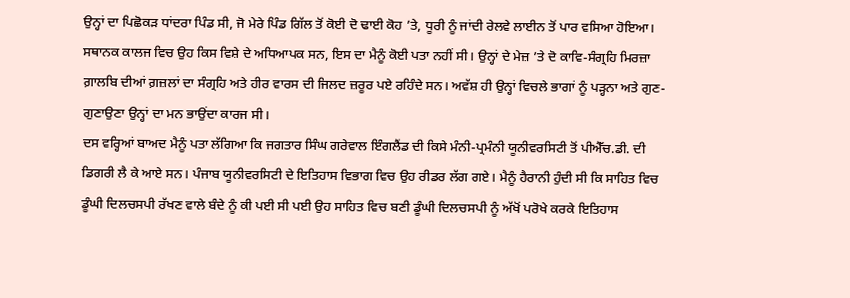ਉਨ੍ਹਾਂ ਦਾ ਪਿਛੋਕੜ ਧਾਂਦਰਾ ਪਿੰਡ ਸੀ, ਜੋ ਮੇਰੇ ਪਿੰਡ ਗਿੱਲ ਤੋਂ ਕੋਈ ਦੋ ਢਾਈ ਕੋਹ ’ਤੇ, ਧੂਰੀ ਨੂੰ ਜਾਂਦੀ ਰੇਲਵੇ ਲਾਈਨ ਤੋਂ ਪਾਰ ਵਸਿਆ ਹੋਇਆ। ਸਥਾਨਕ ਕਾਲਜ ਵਿਚ ਉਹ ਕਿਸ ਵਿਸ਼ੇ ਦੇ ਅਧਿਆਪਕ ਸਨ, ਇਸ ਦਾ ਮੈਨੂੰ ਕੋਈ ਪਤਾ ਨਹੀਂ ਸੀ। ਉਨ੍ਹਾਂ ਦੇ ਮੇਜ਼ ’ਤੇ ਦੋ ਕਾਵਿ-ਸੰਗ੍ਰਹਿ ਮਿਰਜ਼ਾ ਗ਼ਾਲਬਿ ਦੀਆਂ ਗ਼ਜ਼ਲਾਂ ਦਾ ਸੰਗ੍ਰਹਿ ਅਤੇ ਹੀਰ ਵਾਰਸ ਦੀ ਜਿਲਦ ਜ਼ਰੂਰ ਪਏ ਰਹਿੰਦੇ ਸਨ। ਅਵੱਸ਼ ਹੀ ਉਨ੍ਹਾਂ ਵਿਚਲੇ ਭਾਗਾਂ ਨੂੰ ਪੜ੍ਹਨਾ ਅਤੇ ਗੁਣ-ਗੁਣਾਉਣਾ ਉਨ੍ਹਾਂ ਦਾ ਮਨ ਭਾਉਂਦਾ ਕਾਰਜ ਸੀ।
ਦਸ ਵਰ੍ਹਿਆਂ ਬਾਅਦ ਮੈਨੂੰ ਪਤਾ ਲੱਗਿਆ ਕਿ ਜਗਤਾਰ ਸਿੰਘ ਗਰੇਵਾਲ ਇੰਗਲੈਂਡ ਦੀ ਕਿਸੇ ਮੰਨੀ-ਪ੍ਰਮੰਨੀ ਯੂਨੀਵਰਸਿਟੀ ਤੋਂ ਪੀਐੱਚ.ਡੀ. ਦੀ ਡਿਗਰੀ ਲੈ ਕੇ ਆਏ ਸਨ। ਪੰਜਾਬ ਯੂਨੀਵਰਸਿਟੀ ਦੇ ਇਤਿਹਾਸ ਵਿਭਾਗ ਵਿਚ ਉਹ ਰੀਡਰ ਲੱਗ ਗਏ। ਮੈਨੂੰ ਹੈਰਾਨੀ ਹੁੰਦੀ ਸੀ ਕਿ ਸਾਹਿਤ ਵਿਚ ਡੂੰਘੀ ਦਿਲਚਸਪੀ ਰੱਖਣ ਵਾਲੇ ਬੰਦੇ ਨੂੰ ਕੀ ਪਈ ਸੀ ਪਈ ਉਹ ਸਾਹਿਤ ਵਿਚ ਬਣੀ ਡੂੰਘੀ ਦਿਲਚਸਪੀ ਨੂੰ ਅੱਖੋਂ ਪਰੋਖੇ ਕਰਕੇ ਇਤਿਹਾਸ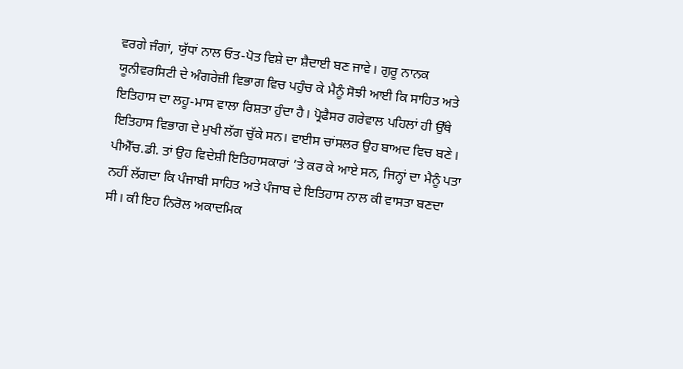ਵਰਗੇ ਜੰਗਾਂ, ਯੁੱਧਾਂ ਨਾਲ ਓਤ-ਪੋਤ ਵਿਸ਼ੇ ਦਾ ਸ਼ੈਦਾਈ ਬਣ ਜਾਵੇ। ਗੁਰੂ ਨਾਨਕ ਯੂਨੀਵਰਸਿਟੀ ਦੇ ਅੰਗਰੇਜ਼ੀ ਵਿਭਾਗ ਵਿਚ ਪਹੁੰਚ ਕੇ ਮੈਨੂੰ ਸੋਝੀ ਆਈ ਕਿ ਸਾਹਿਤ ਅਤੇ ਇਤਿਹਾਸ ਦਾ ਲਹੂ-ਮਾਸ ਵਾਲਾ ਰਿਸ਼ਤਾ ਹੁੰਦਾ ਹੈ। ਪ੍ਰੋਫੈਸਰ ਗਰੇਵਾਲ ਪਹਿਲਾਂ ਹੀ ਉੱਥੇ ਇਤਿਹਾਸ ਵਿਭਾਗ ਦੇ ਮੁਖੀ ਲੱਗ ਚੁੱਕੇ ਸਨ। ਵਾਈਸ ਚਾਂਸਲਰ ਉਹ ਬਾਅਦ ਵਿਚ ਬਣੇ।
ਪੀਐੱਚ.ਡੀ. ਤਾਂ ਉਹ ਵਿਦੇਸ਼ੀ ਇਤਿਹਾਸਕਾਰਾਂ ’ਤੇ ਕਰ ਕੇ ਆਏ ਸਨ, ਜਿਨ੍ਹਾਂ ਦਾ ਮੈਨੂੰ ਪਤਾ ਨਹੀਂ ਲੱਗਦਾ ਕਿ ਪੰਜਾਬੀ ਸਾਹਿਤ ਅਤੇ ਪੰਜਾਬ ਦੇ ਇਤਿਹਾਸ ਨਾਲ ਕੀ ਵਾਸਤਾ ਬਣਦਾ ਸੀ। ਕੀ ਇਹ ਨਿਰੋਲ ਅਕਾਦਮਿਕ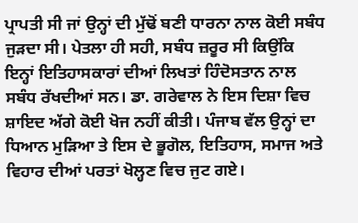ਪ੍ਰਾਪਤੀ ਸੀ ਜਾਂ ਉਨ੍ਹਾਂ ਦੀ ਮੁੱਢੋਂ ਬਣੀ ਧਾਰਨਾ ਨਾਲ ਕੋਈ ਸਬੰਧ ਜੁੜਦਾ ਸੀ। ਪੇਤਲਾ ਹੀ ਸਹੀ, ਸਬੰਧ ਜ਼ਰੂਰ ਸੀ ਕਿਉਂਕਿ ਇਨ੍ਹਾਂ ਇਤਿਹਾਸਕਾਰਾਂ ਦੀਆਂ ਲਿਖਤਾਂ ਹਿੰਦੋਸਤਾਨ ਨਾਲ ਸਬੰਧ ਰੱਖਦੀਆਂ ਸਨ। ਡਾ. ਗਰੇਵਾਲ ਨੇ ਇਸ ਦਿਸ਼ਾ ਵਿਚ ਸ਼ਾਇਦ ਅੱਗੇ ਕੋਈ ਖੋਜ ਨਹੀਂ ਕੀਤੀ। ਪੰਜਾਬ ਵੱਲ ਉਨ੍ਹਾਂ ਦਾ ਧਿਆਨ ਮੁੜਿਆ ਤੇ ਇਸ ਦੇ ਭੂਗੋਲ, ਇਤਿਹਾਸ, ਸਮਾਜ ਅਤੇ ਵਿਹਾਰ ਦੀਆਂ ਪਰਤਾਂ ਖੋਲ੍ਹਣ ਵਿਚ ਜੁਟ ਗਏ।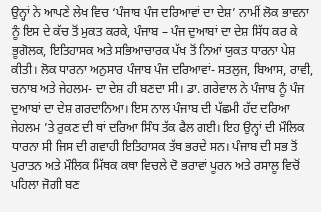ਉਨ੍ਹਾਂ ਨੇ ਆਪਣੇ ਲੇਖ ਵਿਚ ‘ਪੰਜਾਬ ਪੰਜ ਦਰਿਆਵਾਂ ਦਾ ਦੇਸ਼’ ਨਾਮੀਂ ਲੋਕ ਭਾਵਨਾ ਨੂੰ ਇਸ ਦੇ ਕੱਚ ਤੋਂ ਮੁਕਤ ਕਰਕੇ, ਪੰਜਾਬ – ਪੰਜ ਦੁਆਬਾਂ ਦਾ ਦੇਸ਼ ਸਿੱਧ ਕਰ ਕੇ ਭੂਗੋਲਕ, ਇਤਿਹਾਸਕ ਅਤੇ ਸਭਿਆਚਾਰਕ ਪੱਖ ਤੋਂ ਨਿਆਂ ਯੁਕਤ ਧਾਰਨਾ ਪੇਸ਼ ਕੀਤੀ। ਲੋਕ ਧਾਰਨਾ ਅਨੁਸਾਰ ਪੰਜਾਬ ਪੰਜ ਦਰਿਆਵਾਂ- ਸਤਲੁਜ, ਬਿਆਸ, ਰਾਵੀ, ਚਨਾਬ ਅਤੇ ਜੇਹਲਮ- ਦਾ ਦੇਸ਼ ਹੀ ਬਣਦਾ ਸੀ। ਡਾ. ਗਰੇਵਾਲ ਨੇ ਪੰਜਾਬ ਨੂੰ ਪੰਜ ਦੁਆਬਾਂ ਦਾ ਦੇਸ਼ ਗਰਦਾਨਿਆ। ਇਸ ਨਾਲ ਪੰਜਾਬ ਦੀ ਪੱਛਮੀ ਹੱਦ ਦਰਿਆ ਜੇਹਲਮ ’ਤੇ ਰੁਕਣ ਦੀ ਥਾਂ ਦਰਿਆ ਸਿੰਧ ਤੱਕ ਫੈਲ ਗਈ। ਇਹ ਉਨ੍ਹਾਂ ਦੀ ਮੌਲਿਕ ਧਾਰਨਾ ਸੀ ਜਿਸ ਦੀ ਗਵਾਹੀ ਇਤਿਹਾਸਕ ਤੱਥ ਭਰਦੇ ਸਨ। ਪੰਜਾਬ ਦੀ ਸਭ ਤੋਂ ਪੁਰਾਤਨ ਅਤੇ ਮੌਲਿਕ ਮਿੱਥਕ ਕਥਾ ਵਿਚਲੇ ਦੋ ਭਰਾਵਾਂ ਪੂਰਨ ਅਤੇ ਰਸਾਲੂ ਵਿਚੋਂ ਪਹਿਲਾ ਜੋਗੀ ਬਣ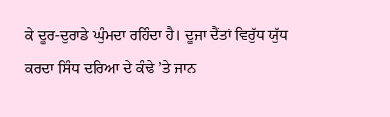ਕੇ ਦੂਰ-ਦੁਰਾਡੇ ਘੁੰਮਦਾ ਰਹਿੰਦਾ ਹੈ। ਦੂਜਾ ਦੈਂਤਾਂ ਵਿਰੁੱਧ ਯੁੱਧ ਕਰਦਾ ਸਿੰਧ ਦਰਿਆ ਦੇ ਕੰਢੇ ’ਤੇ ਜਾਨ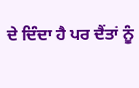ਦੇ ਦਿੰਦਾ ਹੈ ਪਰ ਦੈਂਤਾਂ ਨੂੰ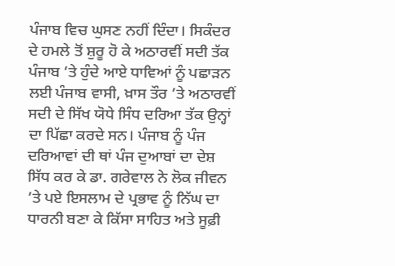ਪੰਜਾਬ ਵਿਚ ਘੁਸਣ ਨਹੀਂ ਦਿੰਦਾ। ਸਿਕੰਦਰ ਦੇ ਹਮਲੇ ਤੋਂ ਸ਼ੁਰੂ ਹੋ ਕੇ ਅਠਾਰਵੀਂ ਸਦੀ ਤੱਕ ਪੰਜਾਬ ’ਤੇ ਹੁੰਦੇ ਆਏ ਧਾਵਿਆਂ ਨੂੰ ਪਛਾੜਨ ਲਈ ਪੰਜਾਬ ਵਾਸੀ, ਖ਼ਾਸ ਤੌਰ ’ਤੇ ਅਠਾਰਵੀਂ ਸਦੀ ਦੇ ਸਿੱਖ ਯੋਧੇ ਸਿੰਧ ਦਰਿਆ ਤੱਕ ਉਨ੍ਹਾਂ ਦਾ ਪਿੱਛਾ ਕਰਦੇ ਸਨ। ਪੰਜਾਬ ਨੂੰ ਪੰਜ ਦਰਿਆਵਾਂ ਦੀ ਥਾਂ ਪੰਜ ਦੁਆਬਾਂ ਦਾ ਦੇਸ਼ ਸਿੱਧ ਕਰ ਕੇ ਡਾ. ਗਰੇਵਾਲ ਨੇ ਲੋਕ ਜੀਵਨ ’ਤੇ ਪਏ ਇਸਲਾਮ ਦੇ ਪ੍ਰਭਾਵ ਨੂੰ ਨਿੱਘ ਦਾ ਧਾਰਨੀ ਬਣਾ ਕੇ ਕਿੱਸਾ ਸਾਹਿਤ ਅਤੇ ਸੂਫ਼ੀ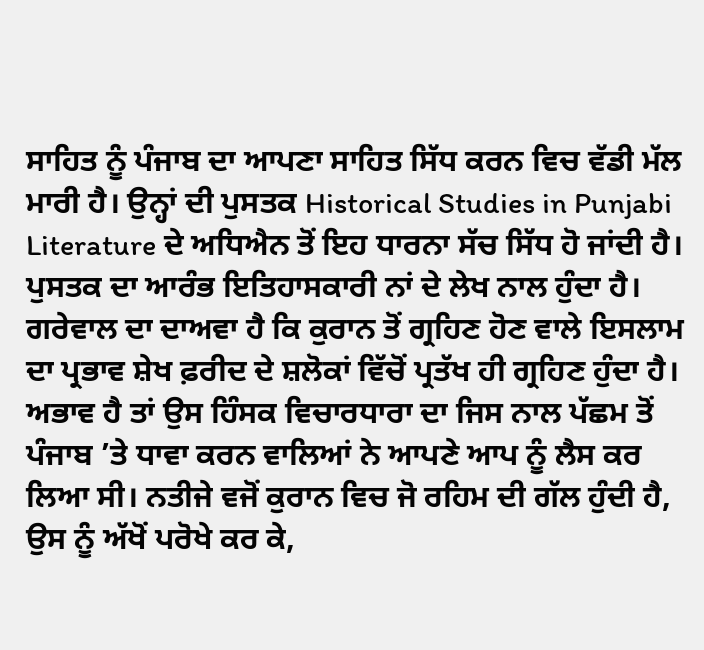ਸਾਹਿਤ ਨੂੰ ਪੰਜਾਬ ਦਾ ਆਪਣਾ ਸਾਹਿਤ ਸਿੱਧ ਕਰਨ ਵਿਚ ਵੱਡੀ ਮੱਲ ਮਾਰੀ ਹੈ। ਉਨ੍ਹਾਂ ਦੀ ਪੁਸਤਕ Historical Studies in Punjabi Literature ਦੇ ਅਧਿਐਨ ਤੋਂ ਇਹ ਧਾਰਨਾ ਸੱਚ ਸਿੱਧ ਹੋ ਜਾਂਦੀ ਹੈ।
ਪੁਸਤਕ ਦਾ ਆਰੰਭ ਇਤਿਹਾਸਕਾਰੀ ਨਾਂ ਦੇ ਲੇਖ ਨਾਲ ਹੁੰਦਾ ਹੈ। ਗਰੇਵਾਲ ਦਾ ਦਾਅਵਾ ਹੈ ਕਿ ਕੁਰਾਨ ਤੋਂ ਗ੍ਰਹਿਣ ਹੋਣ ਵਾਲੇ ਇਸਲਾਮ ਦਾ ਪ੍ਰਭਾਵ ਸ਼ੇਖ ਫ਼ਰੀਦ ਦੇ ਸ਼ਲੋਕਾਂ ਵਿੱਚੋਂ ਪ੍ਰਤੱਖ ਹੀ ਗ੍ਰਹਿਣ ਹੁੰਦਾ ਹੈ। ਅਭਾਵ ਹੈ ਤਾਂ ਉਸ ਹਿੰਸਕ ਵਿਚਾਰਧਾਰਾ ਦਾ ਜਿਸ ਨਾਲ ਪੱਛਮ ਤੋਂ ਪੰਜਾਬ ’ਤੇ ਧਾਵਾ ਕਰਨ ਵਾਲਿਆਂ ਨੇ ਆਪਣੇ ਆਪ ਨੂੰ ਲੈਸ ਕਰ ਲਿਆ ਸੀ। ਨਤੀਜੇ ਵਜੋਂ ਕੁਰਾਨ ਵਿਚ ਜੋ ਰਹਿਮ ਦੀ ਗੱਲ ਹੁੰਦੀ ਹੈ, ਉਸ ਨੂੰ ਅੱਖੋਂ ਪਰੋਖੇ ਕਰ ਕੇ,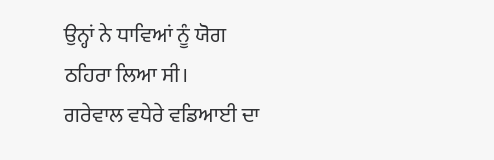ਉਨ੍ਹਾਂ ਨੇ ਧਾਵਿਆਂ ਨੂੰ ਯੋਗ ਠਹਿਰਾ ਲਿਆ ਸੀ।
ਗਰੇਵਾਲ ਵਧੇਰੇ ਵਡਿਆਈ ਦਾ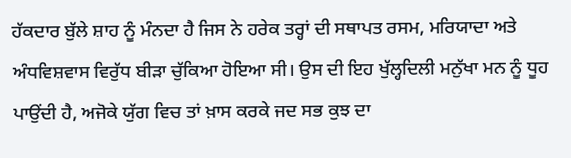ਹੱਕਦਾਰ ਬੁੱਲੇ ਸ਼ਾਹ ਨੂੰ ਮੰਨਦਾ ਹੈ ਜਿਸ ਨੇ ਹਰੇਕ ਤਰ੍ਹਾਂ ਦੀ ਸਥਾਪਤ ਰਸਮ, ਮਰਿਯਾਦਾ ਅਤੇ ਅੰਧਵਿਸ਼ਵਾਸ ਵਿਰੁੱਧ ਬੀੜਾ ਚੁੱਕਿਆ ਹੋਇਆ ਸੀ। ਉਸ ਦੀ ਇਹ ਖੁੱਲ੍ਹਦਿਲੀ ਮਨੁੱਖਾ ਮਨ ਨੂੰ ਧੂਹ ਪਾਉਂਦੀ ਹੈ, ਅਜੋਕੇ ਯੁੱਗ ਵਿਚ ਤਾਂ ਖ਼ਾਸ ਕਰਕੇ ਜਦ ਸਭ ਕੁਝ ਦਾ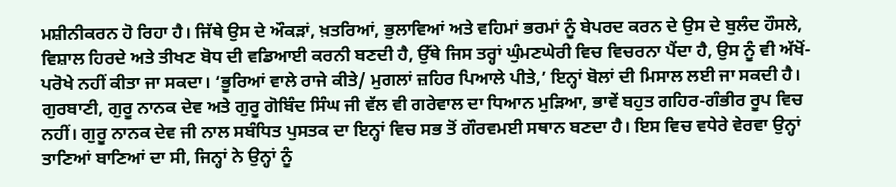ਮਸ਼ੀਨੀਕਰਨ ਹੋ ਰਿਹਾ ਹੈ। ਜਿੱਥੇ ਉਸ ਦੇ ਔਕੜਾਂ, ਖ਼ਤਰਿਆਂ, ਭੁਲਾਵਿਆਂ ਅਤੇ ਵਹਿਮਾਂ ਭਰਮਾਂ ਨੂੰ ਬੇਪਰਦ ਕਰਨ ਦੇ ਉਸ ਦੇ ਬੁਲੰਦ ਹੌਸਲੇ, ਵਿਸ਼ਾਲ ਹਿਰਦੇ ਅਤੇ ਤੀਖਣ ਬੋਧ ਦੀ ਵਡਿਆਈ ਕਰਨੀ ਬਣਦੀ ਹੈ, ਉੱਥੇ ਜਿਸ ਤਰ੍ਹਾਂ ਘੁੰਮਣਘੇਰੀ ਵਿਚ ਵਿਚਰਨਾ ਪੈਂਦਾ ਹੈ, ਉਸ ਨੂੰ ਵੀ ਅੱਖੋਂ-ਪਰੋਖੇ ਨਹੀਂ ਕੀਤਾ ਜਾ ਸਕਦਾ। ‘ਭੂਰਿਆਂ ਵਾਲੇ ਰਾਜੇ ਕੀਤੇ/ ਮੁਗਲਾਂ ਜ਼ਹਿਰ ਪਿਆਲੇ ਪੀਤੇ,’ ਇਨ੍ਹਾਂ ਬੋਲਾਂ ਦੀ ਮਿਸਾਲ ਲਈ ਜਾ ਸਕਦੀ ਹੈ।
ਗੁਰਬਾਣੀ, ਗੁਰੂ ਨਾਨਕ ਦੇਵ ਅਤੇ ਗੁਰੂ ਗੋਬਿੰਦ ਸਿੰਘ ਜੀ ਵੱਲ ਵੀ ਗਰੇਵਾਲ ਦਾ ਧਿਆਨ ਮੁੜਿਆ, ਭਾਵੇਂ ਬਹੁਤ ਗਹਿਰ-ਗੰਭੀਰ ਰੂਪ ਵਿਚ ਨਹੀਂ। ਗੁਰੂ ਨਾਨਕ ਦੇਵ ਜੀ ਨਾਲ ਸਬੰਧਿਤ ਪੁਸਤਕ ਦਾ ਇਨ੍ਹਾਂ ਵਿਚ ਸਭ ਤੋਂ ਗੌਰਵਮਈ ਸਥਾਨ ਬਣਦਾ ਹੈ। ਇਸ ਵਿਚ ਵਧੇਰੇ ਵੇਰਵਾ ਉਨ੍ਹਾਂ ਤਾਣਿਆਂ ਬਾਣਿਆਂ ਦਾ ਸੀ, ਜਿਨ੍ਹਾਂ ਨੇ ਉਨ੍ਹਾਂ ਨੂੰ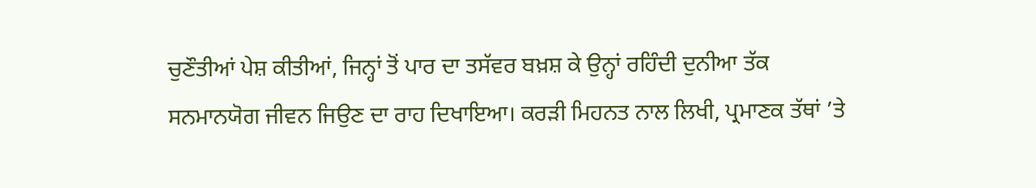ਚੁਣੌਤੀਆਂ ਪੇਸ਼ ਕੀਤੀਆਂ, ਜਿਨ੍ਹਾਂ ਤੋਂ ਪਾਰ ਦਾ ਤਸੱਵਰ ਬਖ਼ਸ਼ ਕੇ ਉਨ੍ਹਾਂ ਰਹਿੰਦੀ ਦੁਨੀਆ ਤੱਕ ਸਨਮਾਨਯੋਗ ਜੀਵਨ ਜਿਉਣ ਦਾ ਰਾਹ ਦਿਖਾਇਆ। ਕਰੜੀ ਮਿਹਨਤ ਨਾਲ ਲਿਖੀ, ਪ੍ਰਮਾਣਕ ਤੱਥਾਂ ’ਤੇ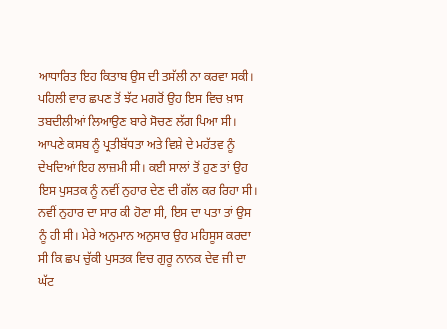ਆਧਾਰਿਤ ਇਹ ਕਿਤਾਬ ਉਸ ਦੀ ਤਸੱਲੀ ਨਾ ਕਰਵਾ ਸਕੀ। ਪਹਿਲੀ ਵਾਰ ਛਪਣ ਤੋਂ ਝੱਟ ਮਗਰੋਂ ਉਹ ਇਸ ਵਿਚ ਖ਼ਾਸ ਤਬਦੀਲੀਆਂ ਲਿਆਉਣ ਬਾਰੇ ਸੋਚਣ ਲੱਗ ਪਿਆ ਸੀ। ਆਪਣੇ ਕਸਬ ਨੂੰ ਪ੍ਰਤੀਬੱਧਤਾ ਅਤੇ ਵਿਸ਼ੇ ਦੇ ਮਹੱਤਵ ਨੂੰ ਦੇਖਦਿਆਂ ਇਹ ਲਾਜ਼ਮੀ ਸੀ। ਕਈ ਸਾਲਾਂ ਤੋਂ ਹੁਣ ਤਾਂ ਉਹ ਇਸ ਪੁਸਤਕ ਨੂੰ ਨਵੀਂ ਨੁਹਾਰ ਦੇਣ ਦੀ ਗੱਲ ਕਰ ਰਿਹਾ ਸੀ। ਨਵੀਂ ਨੁਹਾਰ ਦਾ ਸਾਰ ਕੀ ਹੋਣਾ ਸੀ, ਇਸ ਦਾ ਪਤਾ ਤਾਂ ਉਸ ਨੂੰ ਹੀ ਸੀ। ਮੇਰੇ ਅਨੁਮਾਨ ਅਨੁਸਾਰ ਉਹ ਮਹਿਸੂਸ ਕਰਦਾ ਸੀ ਕਿ ਛਪ ਚੁੱਕੀ ਪੁਸਤਕ ਵਿਚ ਗੁਰੂ ਨਾਨਕ ਦੇਵ ਜੀ ਦਾ ਘੱਟ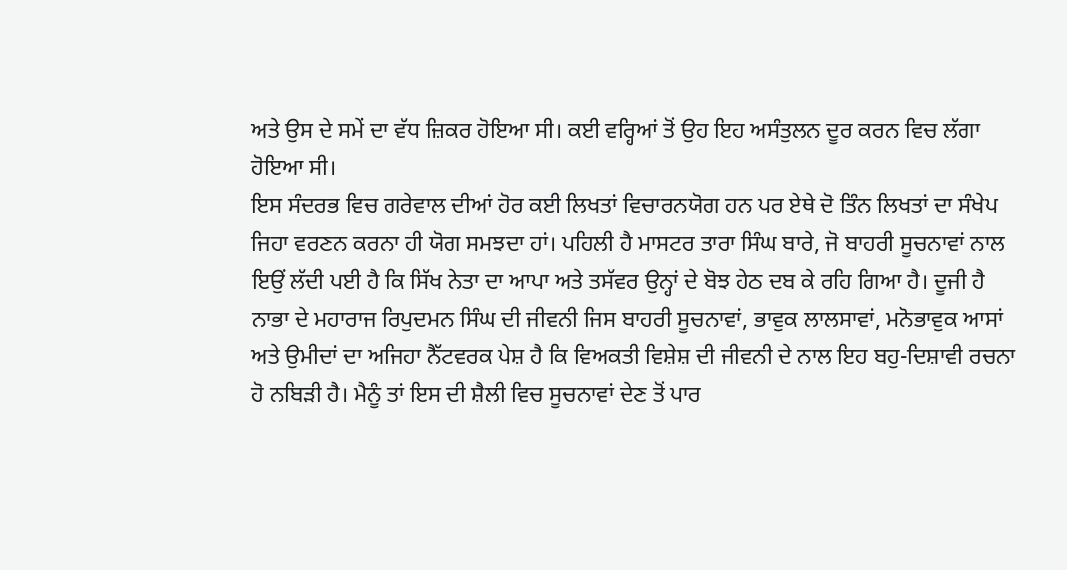ਅਤੇ ਉਸ ਦੇ ਸਮੇਂ ਦਾ ਵੱਧ ਜ਼ਿਕਰ ਹੋਇਆ ਸੀ। ਕਈ ਵਰ੍ਹਿਆਂ ਤੋਂ ਉਹ ਇਹ ਅਸੰਤੁਲਨ ਦੂਰ ਕਰਨ ਵਿਚ ਲੱਗਾ ਹੋਇਆ ਸੀ।
ਇਸ ਸੰਦਰਭ ਵਿਚ ਗਰੇਵਾਲ ਦੀਆਂ ਹੋਰ ਕਈ ਲਿਖਤਾਂ ਵਿਚਾਰਨਯੋਗ ਹਨ ਪਰ ਏਥੇ ਦੋ ਤਿੰਨ ਲਿਖਤਾਂ ਦਾ ਸੰਖੇਪ ਜਿਹਾ ਵਰਣਨ ਕਰਨਾ ਹੀ ਯੋਗ ਸਮਝਦਾ ਹਾਂ। ਪਹਿਲੀ ਹੈ ਮਾਸਟਰ ਤਾਰਾ ਸਿੰਘ ਬਾਰੇ, ਜੋ ਬਾਹਰੀ ਸੂਚਨਾਵਾਂ ਨਾਲ ਇਉਂ ਲੱਦੀ ਪਈ ਹੈ ਕਿ ਸਿੱਖ ਨੇਤਾ ਦਾ ਆਪਾ ਅਤੇ ਤਸੱਵਰ ਉਨ੍ਹਾਂ ਦੇ ਬੋਝ ਹੇਠ ਦਬ ਕੇ ਰਹਿ ਗਿਆ ਹੈ। ਦੂਜੀ ਹੈ ਨਾਭਾ ਦੇ ਮਹਾਰਾਜ ਰਿਪੁਦਮਨ ਸਿੰਘ ਦੀ ਜੀਵਨੀ ਜਿਸ ਬਾਹਰੀ ਸੂਚਨਾਵਾਂ, ਭਾਵੁਕ ਲਾਲਸਾਵਾਂ, ਮਨੋਭਾਵੁਕ ਆਸਾਂ ਅਤੇ ਉਮੀਦਾਂ ਦਾ ਅਜਿਹਾ ਨੈੱਟਵਰਕ ਪੇਸ਼ ਹੈ ਕਿ ਵਿਅਕਤੀ ਵਿਸ਼ੇਸ਼ ਦੀ ਜੀਵਨੀ ਦੇ ਨਾਲ ਇਹ ਬਹੁ-ਦਿਸ਼ਾਵੀ ਰਚਨਾ ਹੋ ਨਬਿੜੀ ਹੈ। ਮੈਨੂੰ ਤਾਂ ਇਸ ਦੀ ਸ਼ੈਲੀ ਵਿਚ ਸੂਚਨਾਵਾਂ ਦੇਣ ਤੋਂ ਪਾਰ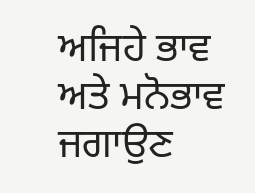ਅਜਿਹੇ ਭਾਵ ਅਤੇ ਮਨੋਭਾਵ ਜਗਾਉਣ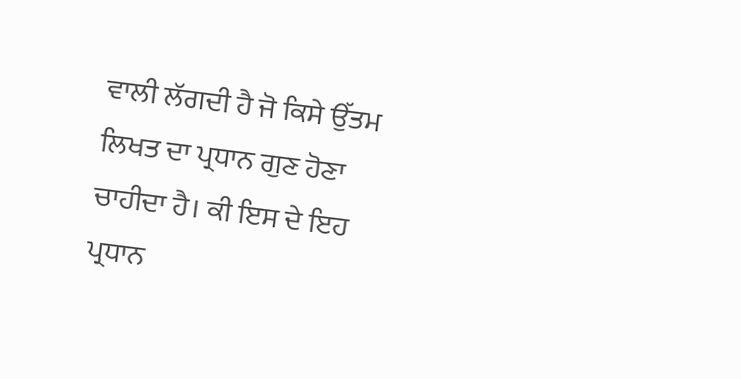ਵਾਲੀ ਲੱਗਦੀ ਹੈ ਜੋ ਕਿਸੇ ਉੱਤਮ ਲਿਖਤ ਦਾ ਪ੍ਰਧਾਨ ਗੁਣ ਹੋਣਾ ਚਾਹੀਦਾ ਹੈ। ਕੀ ਇਸ ਦੇ ਇਹ ਪ੍ਰਧਾਨ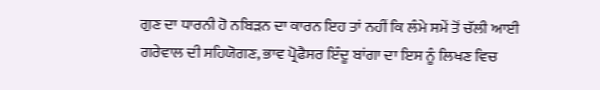ਗੁਣ ਦਾ ਧਾਰਨੀ ਹੋ ਨਬਿੜਨ ਦਾ ਕਾਰਨ ਇਹ ਤਾਂ ਨਹੀਂ ਕਿ ਲੰਮੇ ਸਮੇਂ ਤੋਂ ਚੱਲੀ ਆਈ ਗਰੇਵਾਲ ਦੀ ਸਹਿਯੋਗਣ, ਭਾਵ ਪ੍ਰੋਫੈਸਰ ਇੰਦੂ ਬਾਂਗਾ ਦਾ ਇਸ ਨੂੰ ਲਿਖਣ ਵਿਚ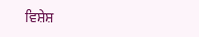ਵਿਸ਼ੇਸ਼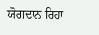ਯੋਗਦਾਨ ਰਿਹਾ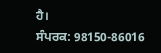ਹੈ।
ਸੰਪਰਕ: 98150-86016